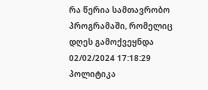რა წერია სამთავრობო პროგრამაში, რომელიც დღეს გამოქვეყნდა
02/02/2024 17:18:29 პოლიტიკა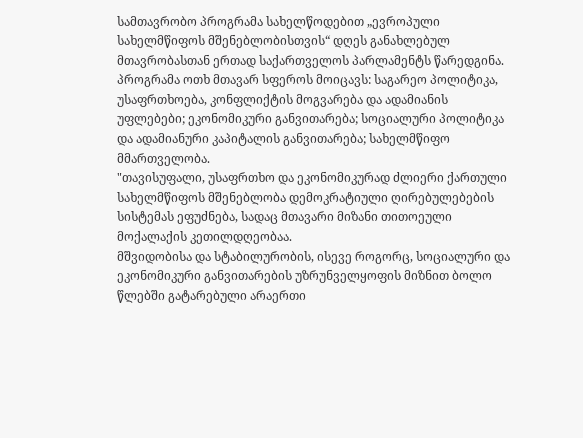სამთავრობო პროგრამა სახელწოდებით „ევროპული სახელმწიფოს მშენებლობისთვის“ დღეს განახლებულ მთავრობასთან ერთად საქართველოს პარლამენტს წარედგინა.
პროგრამა ოთხ მთავარ სფეროს მოიცავს: საგარეო პოლიტიკა, უსაფრთხოება, კონფლიქტის მოგვარება და ადამიანის უფლებები; ეკონომიკური განვითარება; სოციალური პოლიტიკა და ადამიანური კაპიტალის განვითარება; სახელმწიფო მმართველობა.
"თავისუფალი, უსაფრთხო და ეკონომიკურად ძლიერი ქართული სახელმწიფოს მშენებლობა დემოკრატიული ღირებულებების სისტემას ეფუძნება, სადაც მთავარი მიზანი თითოეული მოქალაქის კეთილდღეობაა.
მშვიდობისა და სტაბილურობის, ისევე როგორც, სოციალური და ეკონომიკური განვითარების უზრუნველყოფის მიზნით ბოლო წლებში გატარებული არაერთი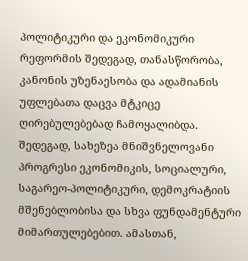პოლიტიკური და ეკონომიკური რეფორმის შედეგად, თანასწორობა, კანონის უზენაესობა და ადამიანის უფლებათა დაცვა მტკიცე ღირებულებებად ჩამოყალიბდა. შედეგად, სახეზეა მნიშვნელოვანი პროგრესი ეკონომიკის, სოციალური, საგარეო-პოლიტიკური, დემოკრატიის მშენებლობისა და სხვა ფუნდამენტური მიმართულებებით. ამასთან,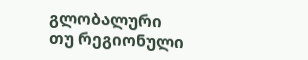გლობალური თუ რეგიონული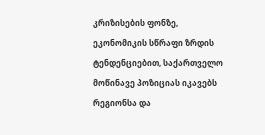კრიზისების ფონზე, ეკონომიკის სწრაფი ზრდის ტენდენციებით, საქართველო მოწინავე პოზიციას იკავებს რეგიონსა და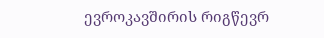ევროკავშირის რიგწევრ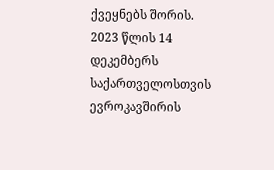ქვეყნებს შორის.
2023 წლის 14 დეკემბერს საქართველოსთვის ევროკავშირის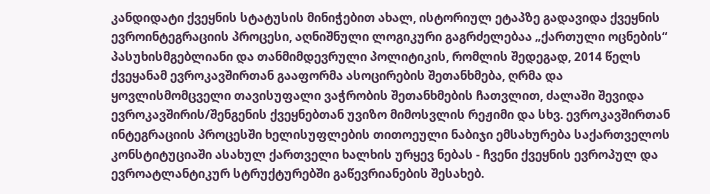კანდიდატი ქვეყნის სტატუსის მინიჭებით ახალ, ისტორიულ ეტაპზე გადავიდა ქვეყნის ევროინტეგრაციის პროცესი, აღნიშნული ლოგიკური გაგრძელებაა „ქართული ოცნების“ პასუხისმგებლიანი და თანმიმდევრული პოლიტიკის, რომლის შედეგად, 2014 წელს ქვეყანამ ევროკავშირთან გააფორმა ასოცირების შეთანხმება, ღრმა და ყოვლისმომცველი თავისუფალი ვაჭრობის შეთანხმების ჩათვლით, ძალაში შევიდა ევროკავშირის/შენგენის ქვეყნებთან უვიზო მიმოსვლის რეჟიმი და სხვ. ევროკავშირთან ინტეგრაციის პროცესში ხელისუფლების თითოეული ნაბიჯი ემსახურება საქართველოს კონსტიტუციაში ასახულ ქართველი ხალხის ურყევ ნებას - ჩვენი ქვეყნის ევროპულ და ევროატლანტიკურ სტრუქტურებში გაწევრიანების შესახებ.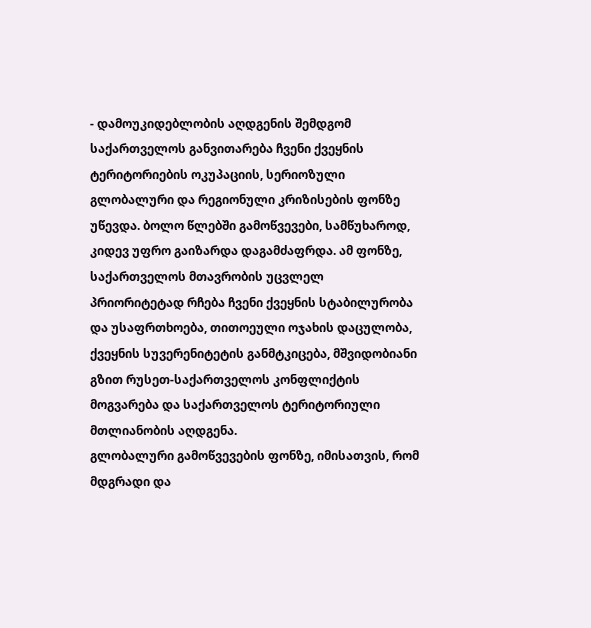- დამოუკიდებლობის აღდგენის შემდგომ საქართველოს განვითარება ჩვენი ქვეყნის ტერიტორიების ოკუპაციის, სერიოზული გლობალური და რეგიონული კრიზისების ფონზე უწევდა. ბოლო წლებში გამოწვევები, სამწუხაროდ, კიდევ უფრო გაიზარდა დაგამძაფრდა. ამ ფონზე, საქართველოს მთავრობის უცვლელ პრიორიტეტად რჩება ჩვენი ქვეყნის სტაბილურობა და უსაფრთხოება, თითოეული ოჯახის დაცულობა, ქვეყნის სუვერენიტეტის განმტკიცება, მშვიდობიანი გზით რუსეთ-საქართველოს კონფლიქტის მოგვარება და საქართველოს ტერიტორიული მთლიანობის აღდგენა.
გლობალური გამოწვევების ფონზე, იმისათვის, რომ მდგრადი და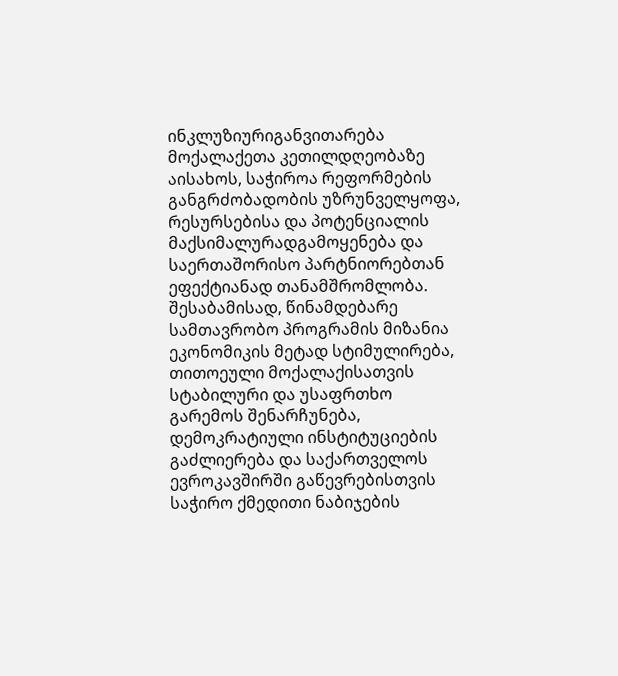ინკლუზიურიგანვითარება მოქალაქეთა კეთილდღეობაზე აისახოს, საჭიროა რეფორმების განგრძობადობის უზრუნველყოფა, რესურსებისა და პოტენციალის მაქსიმალურადგამოყენება და საერთაშორისო პარტნიორებთან ეფექტიანად თანამშრომლობა.
შესაბამისად, წინამდებარე სამთავრობო პროგრამის მიზანია ეკონომიკის მეტად სტიმულირება, თითოეული მოქალაქისათვის სტაბილური და უსაფრთხო გარემოს შენარჩუნება, დემოკრატიული ინსტიტუციების გაძლიერება და საქართველოს ევროკავშირში გაწევრებისთვის საჭირო ქმედითი ნაბიჯების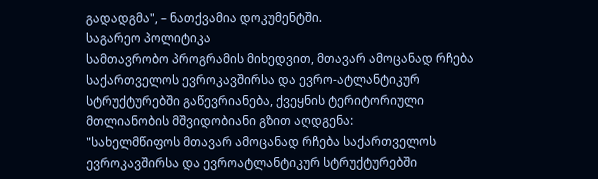გადადგმა", – ნათქვამია დოკუმენტში.
საგარეო პოლიტიკა
სამთავრობო პროგრამის მიხედვით, მთავარ ამოცანად რჩება საქართველოს ევროკავშირსა და ევრო-ატლანტიკურ სტრუქტურებში გაწევრიანება, ქვეყნის ტერიტორიული მთლიანობის მშვიდობიანი გზით აღდგენა:
"სახელმწიფოს მთავარ ამოცანად რჩება საქართველოს ევროკავშირსა და ევროატლანტიკურ სტრუქტურებში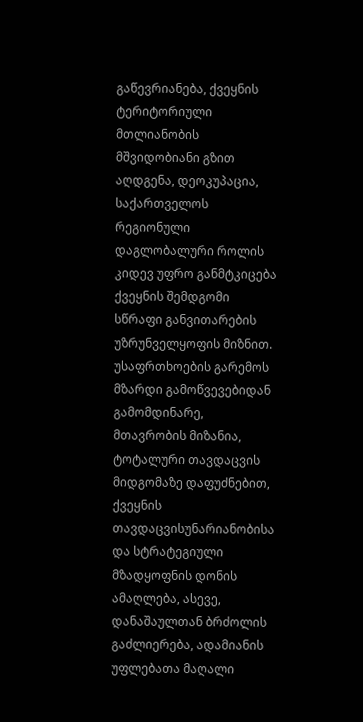გაწევრიანება, ქვეყნის ტერიტორიული მთლიანობის მშვიდობიანი გზით აღდგენა, დეოკუპაცია, საქართველოს რეგიონული დაგლობალური როლის კიდევ უფრო განმტკიცება ქვეყნის შემდგომი სწრაფი განვითარების უზრუნველყოფის მიზნით. უსაფრთხოების გარემოს მზარდი გამოწვევებიდან გამომდინარე, მთავრობის მიზანია, ტოტალური თავდაცვის მიდგომაზე დაფუძნებით, ქვეყნის თავდაცვისუნარიანობისა და სტრატეგიული მზადყოფნის დონის ამაღლება, ასევე, დანაშაულთან ბრძოლის გაძლიერება, ადამიანის უფლებათა მაღალი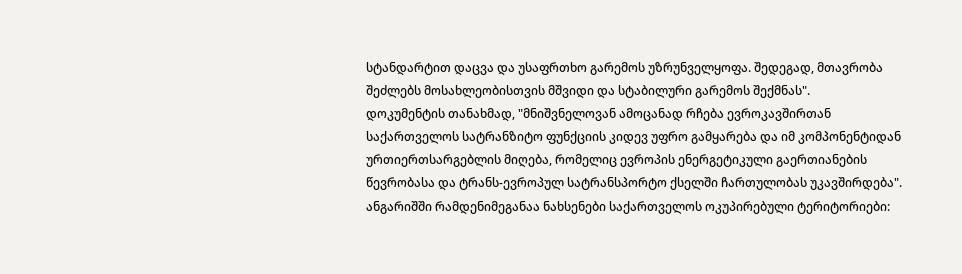სტანდარტით დაცვა და უსაფრთხო გარემოს უზრუნველყოფა. შედეგად, მთავრობა შეძლებს მოსახლეობისთვის მშვიდი და სტაბილური გარემოს შექმნას".
დოკუმენტის თანახმად, "მნიშვნელოვან ამოცანად რჩება ევროკავშირთან საქართველოს სატრანზიტო ფუნქციის კიდევ უფრო გამყარება და იმ კომპონენტიდან ურთიერთსარგებლის მიღება, რომელიც ევროპის ენერგეტიკული გაერთიანების წევრობასა და ტრანს-ევროპულ სატრანსპორტო ქსელში ჩართულობას უკავშირდება".
ანგარიშში რამდენიმეგანაა ნახსენები საქართველოს ოკუპირებული ტერიტორიები: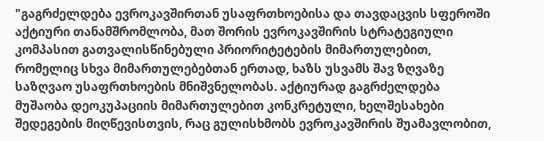"გაგრძელდება ევროკავშირთან უსაფრთხოებისა და თავდაცვის სფეროში აქტიური თანამშრომლობა, მათ შორის ევროკავშირის სტრატეგიული კომპასით გათვალისწინებული პრიორიტეტების მიმართულებით, რომელიც სხვა მიმართულებებთან ერთად, ხაზს უსვამს შავ ზღვაზე საზღვაო უსაფრთხოების მნიშვნელობას. აქტიურად გაგრძელდება მუშაობა დეოკუპაციის მიმართულებით კონკრეტული, ხელშესახები შედეგების მიღწევისთვის, რაც გულისხმობს ევროკავშირის შუამავლობით,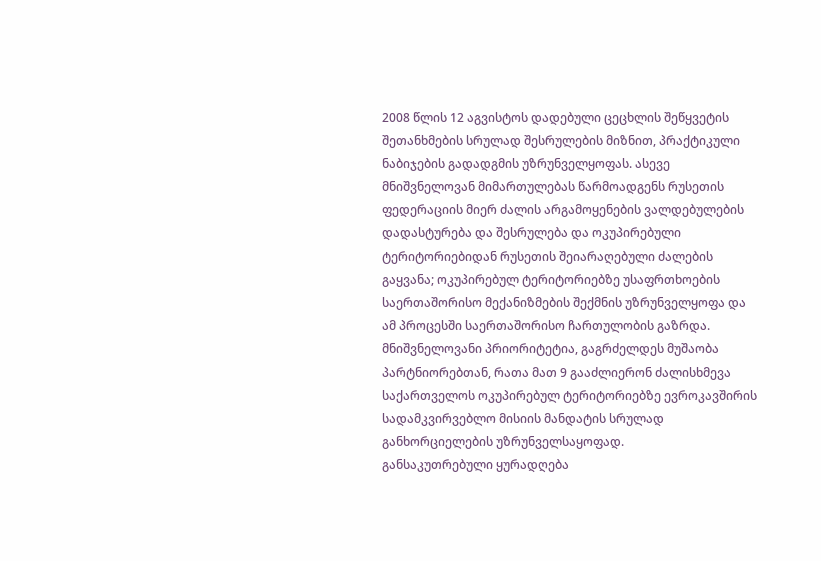2008 წლის 12 აგვისტოს დადებული ცეცხლის შეწყვეტის შეთანხმების სრულად შესრულების მიზნით, პრაქტიკული ნაბიჯების გადადგმის უზრუნველყოფას. ასევე მნიშვნელოვან მიმართულებას წარმოადგენს რუსეთის ფედერაციის მიერ ძალის არგამოყენების ვალდებულების დადასტურება და შესრულება და ოკუპირებული ტერიტორიებიდან რუსეთის შეიარაღებული ძალების გაყვანა; ოკუპირებულ ტერიტორიებზე უსაფრთხოების საერთაშორისო მექანიზმების შექმნის უზრუნველყოფა და ამ პროცესში საერთაშორისო ჩართულობის გაზრდა. მნიშვნელოვანი პრიორიტეტია, გაგრძელდეს მუშაობა პარტნიორებთან, რათა მათ 9 გააძლიერონ ძალისხმევა საქართველოს ოკუპირებულ ტერიტორიებზე ევროკავშირის სადამკვირვებლო მისიის მანდატის სრულად განხორციელების უზრუნველსაყოფად.
განსაკუთრებული ყურადღება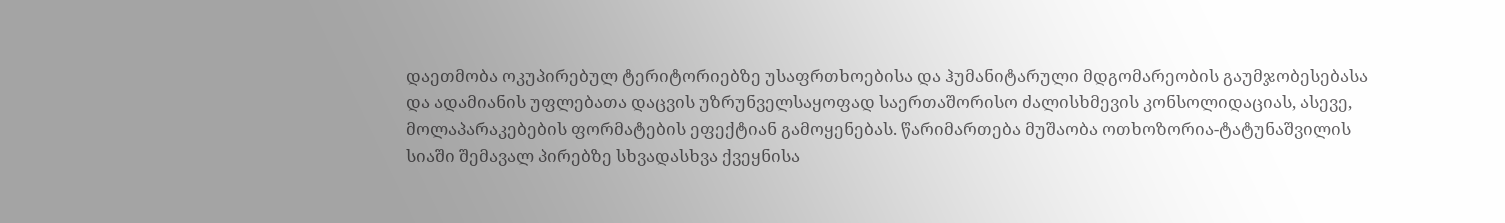დაეთმობა ოკუპირებულ ტერიტორიებზე უსაფრთხოებისა და ჰუმანიტარული მდგომარეობის გაუმჯობესებასა და ადამიანის უფლებათა დაცვის უზრუნველსაყოფად საერთაშორისო ძალისხმევის კონსოლიდაციას, ასევე, მოლაპარაკებების ფორმატების ეფექტიან გამოყენებას. წარიმართება მუშაობა ოთხოზორია-ტატუნაშვილის სიაში შემავალ პირებზე სხვადასხვა ქვეყნისა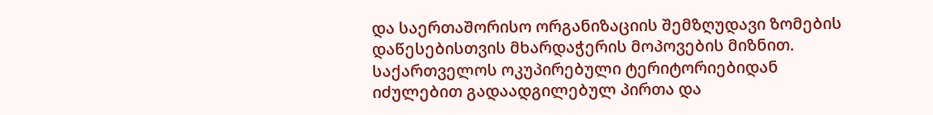და საერთაშორისო ორგანიზაციის შემზღუდავი ზომების დაწესებისთვის მხარდაჭერის მოპოვების მიზნით. საქართველოს ოკუპირებული ტერიტორიებიდან იძულებით გადაადგილებულ პირთა და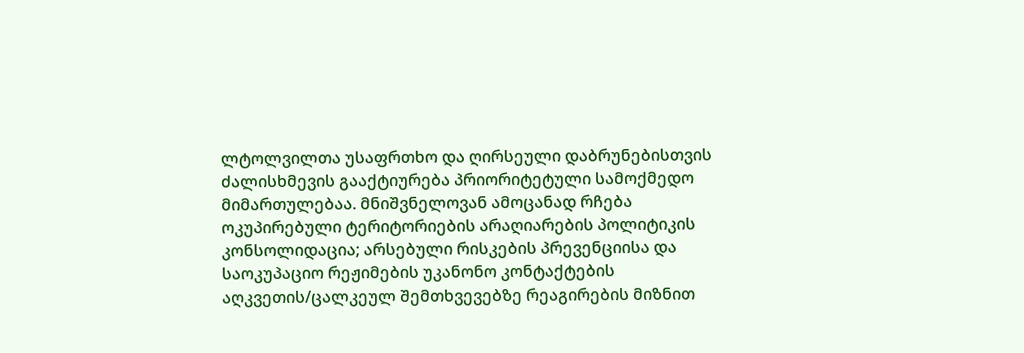ლტოლვილთა უსაფრთხო და ღირსეული დაბრუნებისთვის ძალისხმევის გააქტიურება პრიორიტეტული სამოქმედო მიმართულებაა. მნიშვნელოვან ამოცანად რჩება ოკუპირებული ტერიტორიების არაღიარების პოლიტიკის კონსოლიდაცია; არსებული რისკების პრევენციისა და საოკუპაციო რეჟიმების უკანონო კონტაქტების აღკვეთის/ცალკეულ შემთხვევებზე რეაგირების მიზნით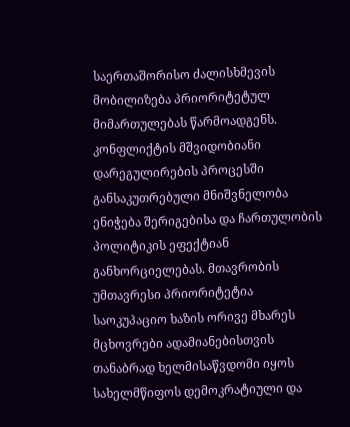საერთაშორისო ძალისხმევის მობილიზება პრიორიტეტულ მიმართულებას წარმოადგენს.
კონფლიქტის მშვიდობიანი დარეგულირების პროცესში განსაკუთრებული მნიშვნელობა ენიჭება შერიგებისა და ჩართულობის პოლიტიკის ეფექტიან განხორციელებას. მთავრობის უმთავრესი პრიორიტეტია საოკუპაციო ხაზის ორივე მხარეს მცხოვრები ადამიანებისთვის თანაბრად ხელმისაწვდომი იყოს სახელმწიფოს დემოკრატიული და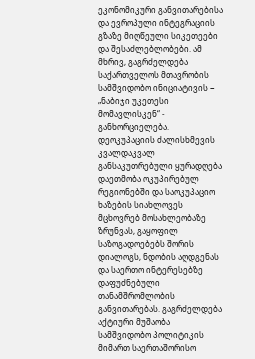ეკონომიკური განვითარებისა და ევროპული ინტეგრაციის გზაზე მიღწეული სიკეთეები და შესაძლებლობები. ამ მხრივ, გაგრძელდება საქართველოს მთავრობის სამშვიდობო ინიციატივის − „ნაბიჯი უკეთესი მომავლისკენ“ - განხორციელება. დეოკუპაციის ძალისხმევის კვალდაკვალ განსაკუთრებული ყურადღება დაეთმობა ოკუპირებულ რეგიონებში და საოკუპაციო ხაზების სიახლოვეს მცხოვრებ მოსახლეობაზე ზრუნვას, გაყოფილ საზოგადოებებს შორის დიალოგს, ნდობის აღდგენას და საერთო ინტერესებზე დაფუძნებული თანამშრომლობის განვითარებას. გაგრძელდება აქტიური მუშაობა სამშვიდობო პოლიტიკის მიმართ საერთაშორისო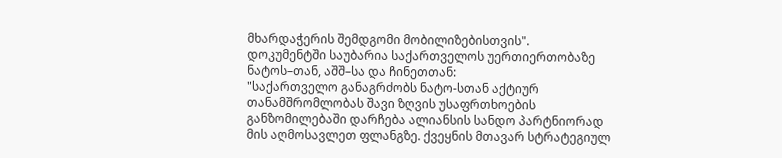მხარდაჭერის შემდგომი მობილიზებისთვის".
დოკუმენტში საუბარია საქართველოს უერთიერთობაზე ნატოს–თან, აშშ–სა და ჩინეთთან:
"საქართველო განაგრძობს ნატო-სთან აქტიურ თანამშრომლობას შავი ზღვის უსაფრთხოების განზომილებაში დარჩება ალიანსის სანდო პარტნიორად მის აღმოსავლეთ ფლანგზე. ქვეყნის მთავარ სტრატეგიულ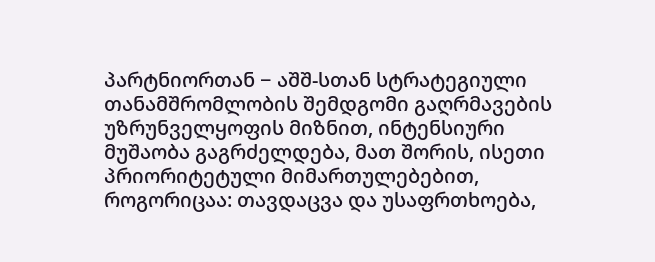პარტნიორთან − აშშ-სთან სტრატეგიული თანამშრომლობის შემდგომი გაღრმავების უზრუნველყოფის მიზნით, ინტენსიური მუშაობა გაგრძელდება, მათ შორის, ისეთი პრიორიტეტული მიმართულებებით, როგორიცაა: თავდაცვა და უსაფრთხოება,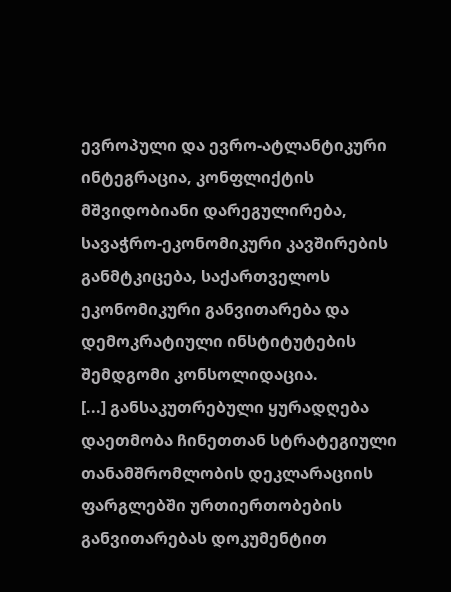ევროპული და ევრო-ატლანტიკური ინტეგრაცია, კონფლიქტის მშვიდობიანი დარეგულირება, სავაჭრო-ეკონომიკური კავშირების განმტკიცება, საქართველოს ეკონომიკური განვითარება და დემოკრატიული ინსტიტუტების შემდგომი კონსოლიდაცია.
[...] განსაკუთრებული ყურადღება დაეთმობა ჩინეთთან სტრატეგიული თანამშრომლობის დეკლარაციის ფარგლებში ურთიერთობების განვითარებას დოკუმენტით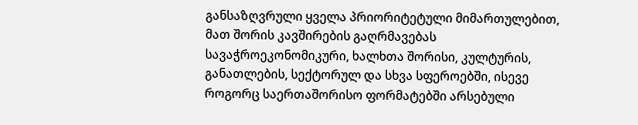განსაზღვრული ყველა პრიორიტეტული მიმართულებით, მათ შორის კავშირების გაღრმავებას სავაჭროეკონომიკური, ხალხთა შორისი, კულტურის, განათლების, სექტორულ და სხვა სფეროებში, ისევე როგორც საერთაშორისო ფორმატებში არსებული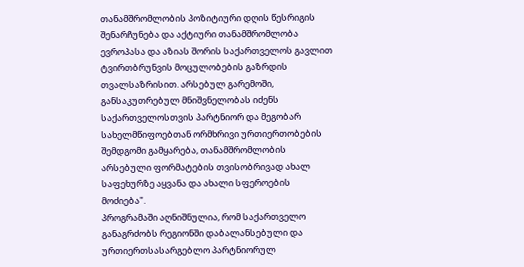თანამშრომლობის პოზიტიური დღის წესრიგის შენარჩუნება და აქტიური თანამშრომლობა ევროპასა და აზიას შორის საქართველოს გავლით ტვირთბრუნვის მოცულობების გაზრდის თვალსაზრისით. არსებულ გარემოში, განსაკუთრებულ მნიშვნელობას იძენს საქართველოსთვის პარტნიორ და მეგობარ სახელმწიფოებთან ორმხრივი ურთიერთობების შემდგომი გამყარება, თანამშრომლობის არსებული ფორმატების თვისობრივად ახალ საფეხურზე აყვანა და ახალი სფეროების მოძიება".
პროგრამაში აღნიშნულია, რომ საქართველო განაგრძობს რეგიონში დაბალანსებული და ურთიერთსასარგებლო პარტნიორულ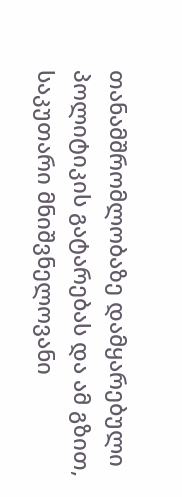თანამშრომლობაზე დამყარებული პოლიტიკის გატარებას და ამ გზით, საკუთარი მნიშვნელოვანი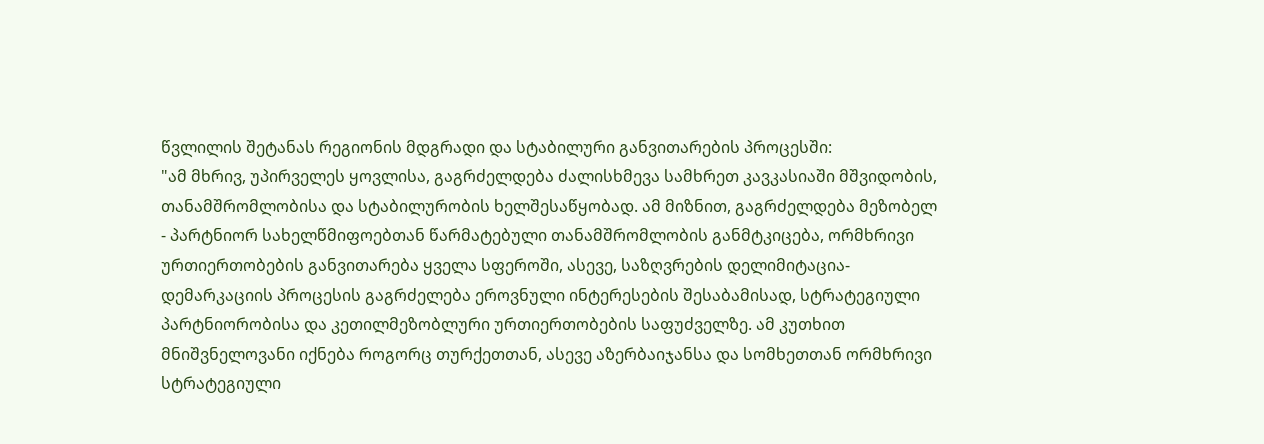წვლილის შეტანას რეგიონის მდგრადი და სტაბილური განვითარების პროცესში:
"ამ მხრივ, უპირველეს ყოვლისა, გაგრძელდება ძალისხმევა სამხრეთ კავკასიაში მშვიდობის, თანამშრომლობისა და სტაბილურობის ხელშესაწყობად. ამ მიზნით, გაგრძელდება მეზობელ - პარტნიორ სახელწმიფოებთან წარმატებული თანამშრომლობის განმტკიცება, ორმხრივი ურთიერთობების განვითარება ყველა სფეროში, ასევე, საზღვრების დელიმიტაცია-დემარკაციის პროცესის გაგრძელება ეროვნული ინტერესების შესაბამისად, სტრატეგიული პარტნიორობისა და კეთილმეზობლური ურთიერთობების საფუძველზე. ამ კუთხით მნიშვნელოვანი იქნება როგორც თურქეთთან, ასევე აზერბაიჯანსა და სომხეთთან ორმხრივი სტრატეგიული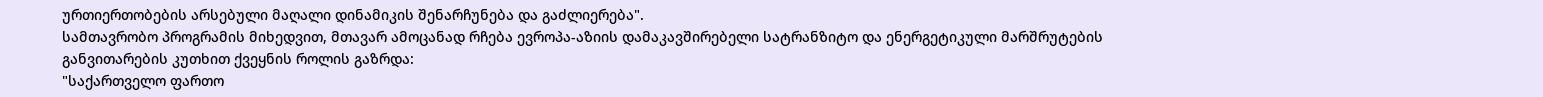ურთიერთობების არსებული მაღალი დინამიკის შენარჩუნება და გაძლიერება".
სამთავრობო პროგრამის მიხედვით, მთავარ ამოცანად რჩება ევროპა-აზიის დამაკავშირებელი სატრანზიტო და ენერგეტიკული მარშრუტების განვითარების კუთხით ქვეყნის როლის გაზრდა:
"საქართველო ფართო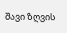შავი ზღვის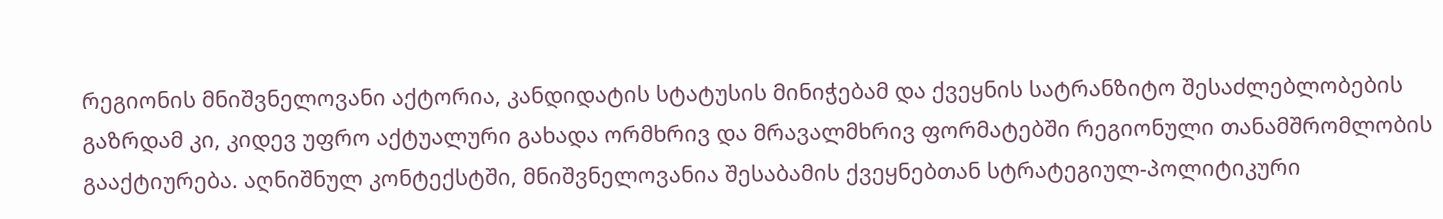რეგიონის მნიშვნელოვანი აქტორია, კანდიდატის სტატუსის მინიჭებამ და ქვეყნის სატრანზიტო შესაძლებლობების გაზრდამ კი, კიდევ უფრო აქტუალური გახადა ორმხრივ და მრავალმხრივ ფორმატებში რეგიონული თანამშრომლობის გააქტიურება. აღნიშნულ კონტექსტში, მნიშვნელოვანია შესაბამის ქვეყნებთან სტრატეგიულ-პოლიტიკური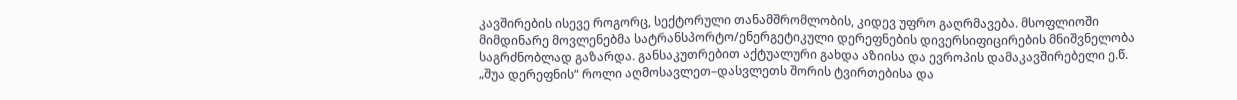კავშირების ისევე როგორც, სექტორული თანამშრომლობის, კიდევ უფრო გაღრმავება. მსოფლიოში მიმდინარე მოვლენებმა სატრანსპორტო/ენერგეტიკული დერეფნების დივერსიფიცირების მნიშვნელობა საგრძნობლად გაზარდა. განსაკუთრებით აქტუალური გახდა აზიისა და ევროპის დამაკავშირებელი ე.წ. „შუა დერეფნის“ როლი აღმოსავლეთ–დასვლეთს შორის ტვირთებისა და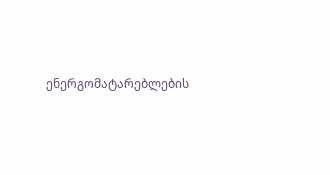ენერგომატარებლების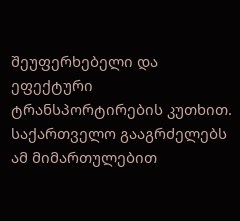შეუფერხებელი და ეფექტური ტრანსპორტირების კუთხით. საქართველო გააგრძელებს ამ მიმართულებით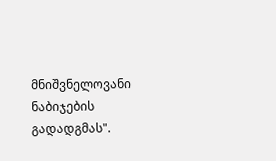მნიშვნელოვანი ნაბიჯების გადადგმას".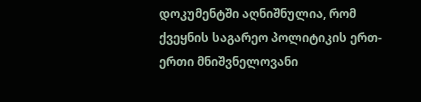დოკუმენტში აღნიშნულია, რომ ქვეყნის საგარეო პოლიტიკის ერთ-ერთი მნიშვნელოვანი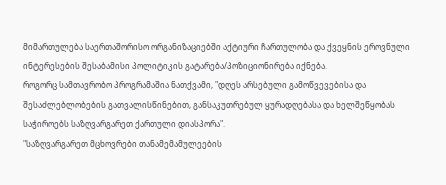მიმართულება საერთაშორისო ორგანიზაციებში აქტიური ჩართულობა და ქვეყნის ეროვნული ინტერესების შესაბამისი პოლიტიკის გატარება/პოზიციონირება იქნება.
როგორც სამთავრობო პროგრამაშია ნათქვამი, "დღეს არსებული გამოწვევებისა და შესაძლებლობების გათვალისწინებით, განსაკუთრებულ ყურადღებასა და ხელშეწყობას საჭიროებს საზღვარგარეთ ქართული დიასპორა".
"საზღვარგარეთ მცხოვრები თანამემამულეების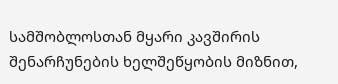სამშობლოსთან მყარი კავშირის შენარჩუნების ხელშეწყობის მიზნით,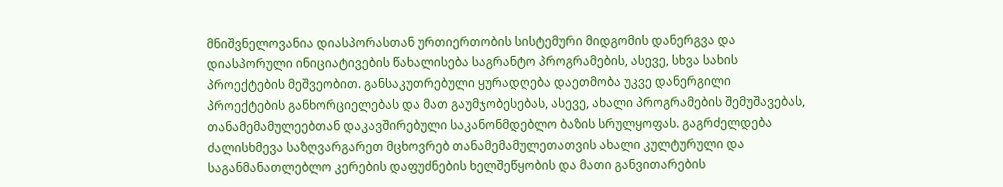მნიშვნელოვანია დიასპორასთან ურთიერთობის სისტემური მიდგომის დანერგვა და დიასპორული ინიციატივების წახალისება საგრანტო პროგრამების, ასევე, სხვა სახის პროექტების მეშვეობით. განსაკუთრებული ყურადღება დაეთმობა უკვე დანერგილი პროექტების განხორციელებას და მათ გაუმჯობესებას, ასევე, ახალი პროგრამების შემუშავებას, თანამემამულეებთან დაკავშირებული საკანონმდებლო ბაზის სრულყოფას. გაგრძელდება ძალისხმევა საზღვარგარეთ მცხოვრებ თანამემამულეთათვის ახალი კულტურული და საგანმანათლებლო კერების დაფუძნების ხელშეწყობის და მათი განვითარების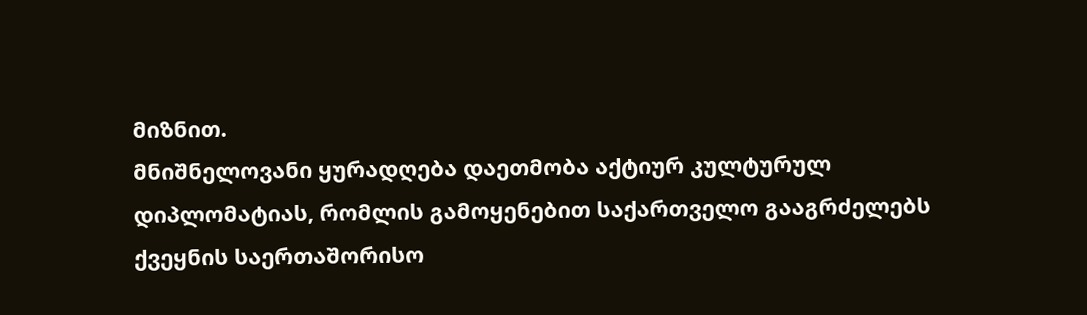მიზნით.
მნიშნელოვანი ყურადღება დაეთმობა აქტიურ კულტურულ დიპლომატიას, რომლის გამოყენებით საქართველო გააგრძელებს ქვეყნის საერთაშორისო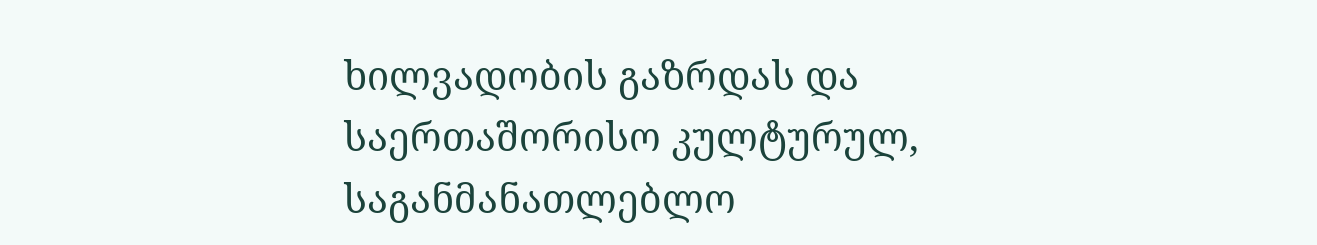ხილვადობის გაზრდას და საერთაშორისო კულტურულ, საგანმანათლებლო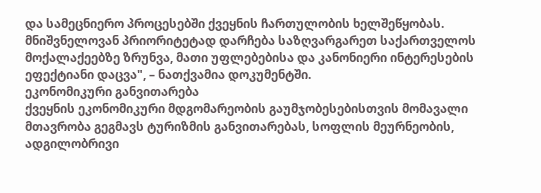და სამეცნიერო პროცესებში ქვეყნის ჩართულობის ხელშეწყობას. მნიშვნელოვან პრიორიტეტად დარჩება საზღვარგარეთ საქართველოს მოქალაქეებზე ზრუნვა, მათი უფლებებისა და კანონიერი ინტერესების ეფექტიანი დაცვა", – ნათქვამია დოკუმენტში.
ეკონომიკური განვითარება
ქვეყნის ეკონომიკური მდგომარეობის გაუმჯობესებისთვის მომავალი მთავრობა გეგმავს ტურიზმის განვითარებას, სოფლის მეურნეობის, ადგილობრივი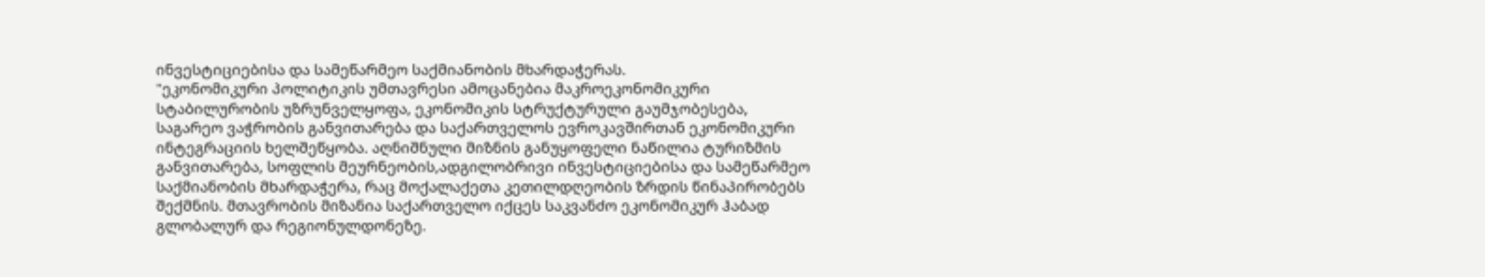ინვესტიციებისა და სამეწარმეო საქმიანობის მხარდაჭერას.
"ეკონომიკური პოლიტიკის უმთავრესი ამოცანებია მაკროეკონომიკური სტაბილურობის უზრუნველყოფა, ეკონომიკის სტრუქტურული გაუმჯობესება, საგარეო ვაჭრობის განვითარება და საქართველოს ევროკავშირთან ეკონომიკური ინტეგრაციის ხელშეწყობა. აღნიშნული მიზნის განუყოფელი ნაწილია ტურიზმის განვითარება, სოფლის მეურნეობის,ადგილობრივი ინვესტიციებისა და სამეწარმეო საქმიანობის მხარდაჭერა, რაც მოქალაქეთა კეთილდღეობის ზრდის წინაპირობებს შექმნის. მთავრობის მიზანია საქართველო იქცეს საკვანძო ეკონომიკურ ჰაბად გლობალურ და რეგიონულდონეზე.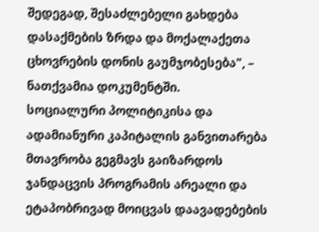შედეგად, შესაძლებელი გახდება დასაქმების ზრდა და მოქალაქეთა ცხოვრების დონის გაუმჯობესება", – ნათქვამია დოკუმენტში.
სოციალური პოლიტიკისა და ადამიანური კაპიტალის განვითარება
მთავრობა გეგმავს გაიზარდოს ჯანდაცვის პროგრამის არეალი და ეტაპობრივად მოიცვას დაავადებების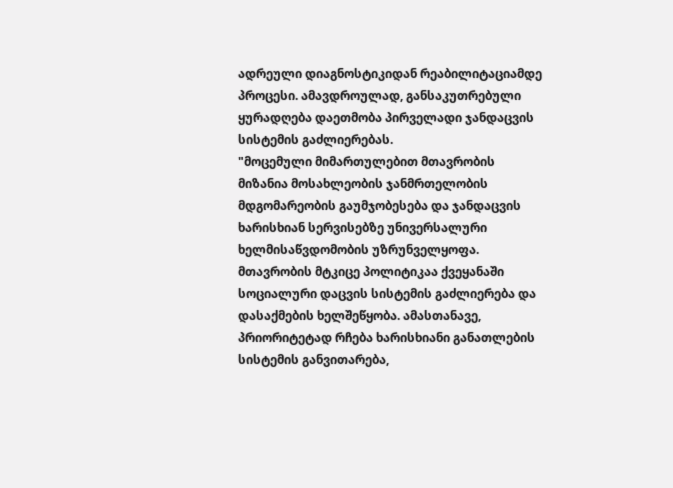ადრეული დიაგნოსტიკიდან რეაბილიტაციამდე პროცესი. ამავდროულად, განსაკუთრებული ყურადღება დაეთმობა პირველადი ჯანდაცვის სისტემის გაძლიერებას.
"მოცემული მიმართულებით მთავრობის მიზანია მოსახლეობის ჯანმრთელობის მდგომარეობის გაუმჯობესება და ჯანდაცვის ხარისხიან სერვისებზე უნივერსალური ხელმისაწვდომობის უზრუნველყოფა. მთავრობის მტკიცე პოლიტიკაა ქვეყანაში სოციალური დაცვის სისტემის გაძლიერება და დასაქმების ხელშეწყობა. ამასთანავე, პრიორიტეტად რჩება ხარისხიანი განათლების სისტემის განვითარება,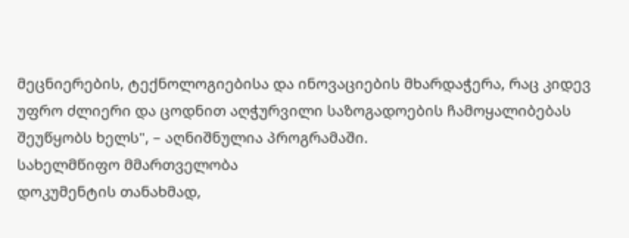მეცნიერების, ტექნოლოგიებისა და ინოვაციების მხარდაჭერა, რაც კიდევ უფრო ძლიერი და ცოდნით აღჭურვილი საზოგადოების ჩამოყალიბებას შეუწყობს ხელს", – აღნიშნულია პროგრამაში.
სახელმწიფო მმართველობა
დოკუმენტის თანახმად,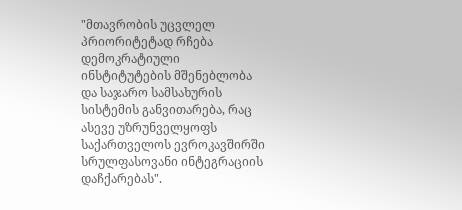"მთავრობის უცვლელ პრიორიტეტად რჩება დემოკრატიული ინსტიტუტების მშენებლობა და საჯარო სამსახურის სისტემის განვითარება, რაც ასევე უზრუნველყოფს საქართველოს ევროკავშირში სრულფასოვანი ინტეგრაციის დაჩქარებას".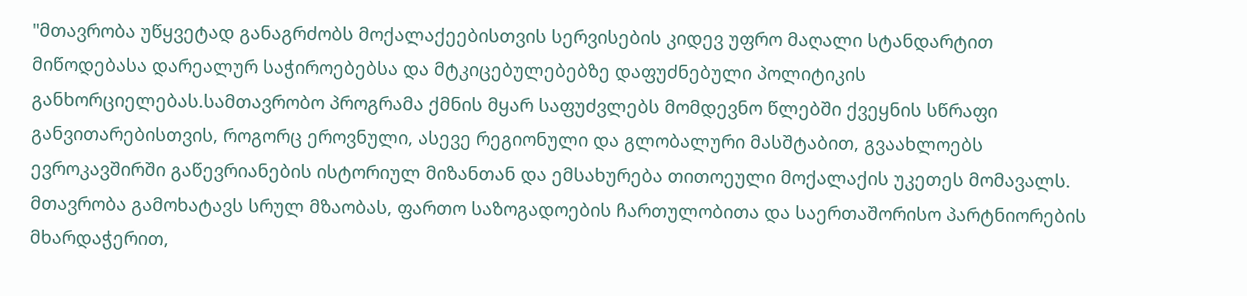"მთავრობა უწყვეტად განაგრძობს მოქალაქეებისთვის სერვისების კიდევ უფრო მაღალი სტანდარტით მიწოდებასა დარეალურ საჭიროებებსა და მტკიცებულებებზე დაფუძნებული პოლიტიკის განხორციელებას.სამთავრობო პროგრამა ქმნის მყარ საფუძვლებს მომდევნო წლებში ქვეყნის სწრაფი განვითარებისთვის, როგორც ეროვნული, ასევე რეგიონული და გლობალური მასშტაბით, გვაახლოებს ევროკავშირში გაწევრიანების ისტორიულ მიზანთან და ემსახურება თითოეული მოქალაქის უკეთეს მომავალს. მთავრობა გამოხატავს სრულ მზაობას, ფართო საზოგადოების ჩართულობითა და საერთაშორისო პარტნიორების მხარდაჭერით,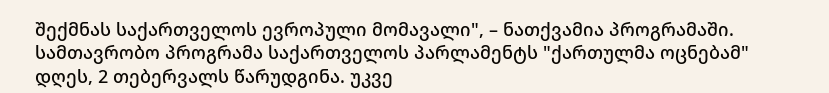შექმნას საქართველოს ევროპული მომავალი", – ნათქვამია პროგრამაში.
სამთავრობო პროგრამა საქართველოს პარლამენტს "ქართულმა ოცნებამ" დღეს, 2 თებერვალს წარუდგინა. უკვე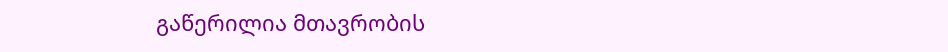გაწერილია მთავრობის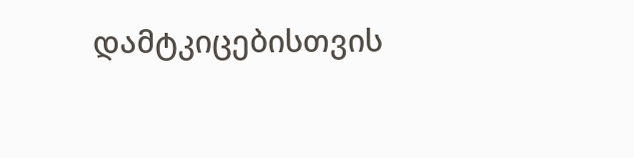დამტკიცებისთვის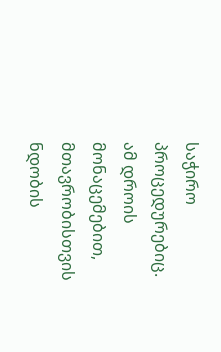საჭირო პროცედურებიც. ამ დროის მონაცემებით, მთავრობისთვის ნდობის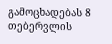გამოცხადებას 8 თებერვლის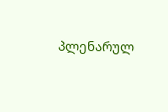პლენარულ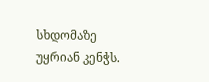სხდომაზე უყრიან კენჭს.